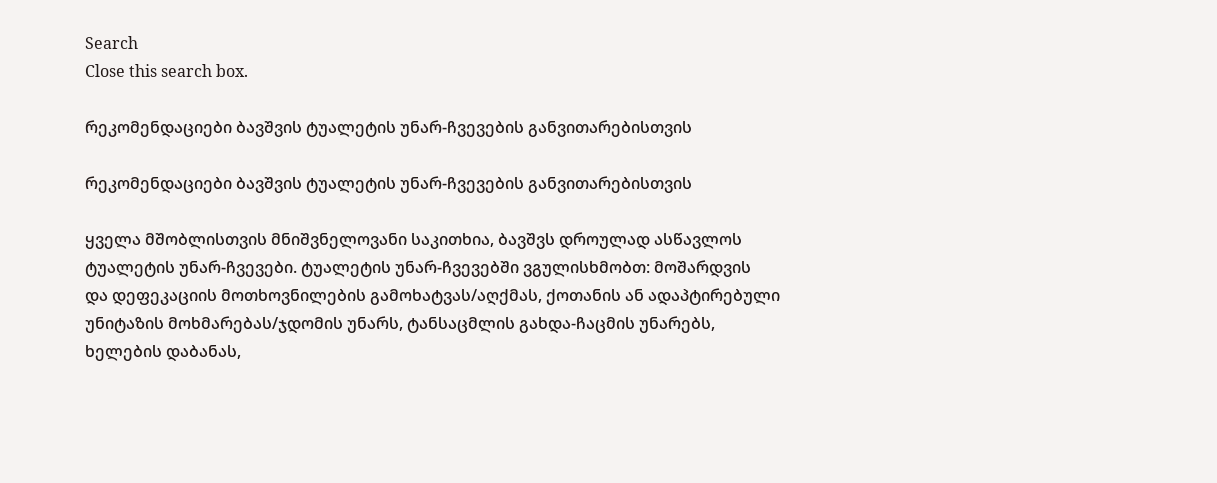Search
Close this search box.

რეკომენდაციები ბავშვის ტუალეტის უნარ-ჩვევების განვითარებისთვის

რეკომენდაციები ბავშვის ტუალეტის უნარ-ჩვევების განვითარებისთვის

ყველა მშობლისთვის მნიშვნელოვანი საკითხია, ბავშვს დროულად ასწავლოს
ტუალეტის უნარ-ჩვევები. ტუალეტის უნარ-ჩვევებში ვგულისხმობთ: მოშარდვის
და დეფეკაციის მოთხოვნილების გამოხატვას/აღქმას, ქოთანის ან ადაპტირებული
უნიტაზის მოხმარებას/ჯდომის უნარს, ტანსაცმლის გახდა-ჩაცმის უნარებს,
ხელების დაბანას,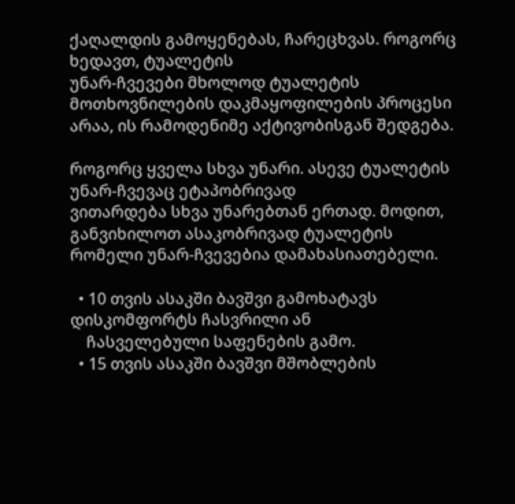ქაღალდის გამოყენებას, ჩარეცხვას. როგორც ხედავთ, ტუალეტის
უნარ-ჩვევები მხოლოდ ტუალეტის მოთხოვნილების დაკმაყოფილების პროცესი
არაა, ის რამოდენიმე აქტივობისგან შედგება.

როგორც ყველა სხვა უნარი. ასევე ტუალეტის უნარ-ჩვევაც ეტაპობრივად
ვითარდება სხვა უნარებთან ერთად. მოდით, განვიხილოთ ასაკობრივად ტუალეტის
რომელი უნარ-ჩვევებია დამახასიათებელი.

  • 10 თვის ასაკში ბავშვი გამოხატავს დისკომფორტს ჩასვრილი ან
    ჩასველებული საფენების გამო.
  • 15 თვის ასაკში ბავშვი მშობლების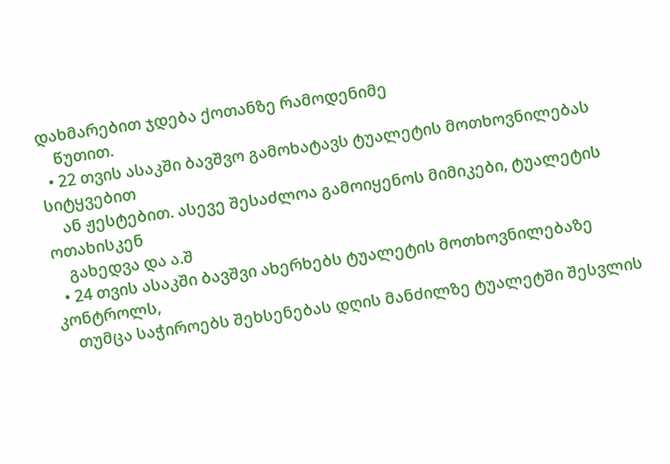დახმარებით ჯდება ქოთანზე რამოდენიმე
    წუთით.
  • 22 თვის ასაკში ბავშვო გამოხატავს ტუალეტის მოთხოვნილებას სიტყვებით
    ან ჟესტებით. ასევე შესაძლოა გამოიყენოს მიმიკები, ტუალეტის ოთახისკენ
    გახედვა და ა.შ
  • 24 თვის ასაკში ბავშვი ახერხებს ტუალეტის მოთხოვნილებაზე კონტროლს,
    თუმცა საჭიროებს შეხსენებას დღის მანძილზე ტუალეტში შესვლის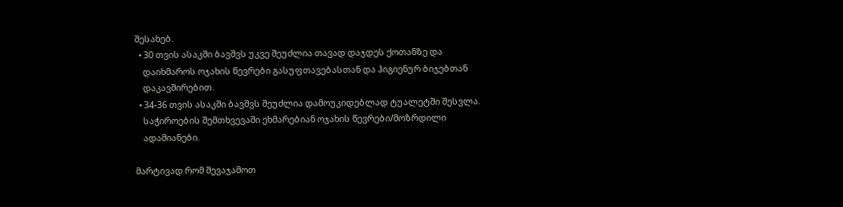შესახებ.
  • 30 თვის ასაკში ბავშვს უკვე შეუძლია თავად დაჯდეს ქოთანზე და
    დაიხმაროს ოჯახის წევრები გასუფთავებასთან და ჰიგიენურ ბიჯებთან
    დაკავშირებით.
  • 34-36 თვის ასაკში ბავშვს შეუძლია დამოუკიდებლად ტუალეტში შესვლა.
    საჭიროების შემთხვევაში ეხმარებიან ოჯახის წევრები/მოზრდილი
    ადამიანები.

მარტივად რომ შევაჯამოთ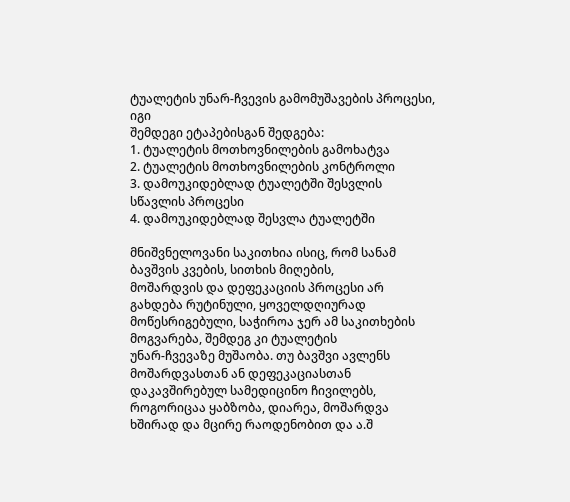ტუალეტის უნარ-ჩვევის გამომუშავების პროცესი, იგი
შემდეგი ეტაპებისგან შედგება:
1. ტუალეტის მოთხოვნილების გამოხატვა
2. ტუალეტის მოთხოვნილების კონტროლი
3. დამოუკიდებლად ტუალეტში შესვლის სწავლის პროცესი
4. დამოუკიდებლად შესვლა ტუალეტში

მნიშვნელოვანი საკითხია ისიც, რომ სანამ ბავშვის კვების, სითხის მიღების,
მოშარდვის და დეფეკაციის პროცესი არ გახდება რუტინული, ყოველდღიურად
მოწესრიგებული, საჭიროა ჯერ ამ საკითხების მოგვარება, შემდეგ კი ტუალეტის
უნარ-ჩვევაზე მუშაობა. თუ ბავშვი ავლენს მოშარდვასთან ან დეფეკაციასთან
დაკავშირებულ სამედიცინო ჩივილებს, როგორიცაა ყაბზობა, დიარეა, მოშარდვა
ხშირად და მცირე რაოდენობით და ა.შ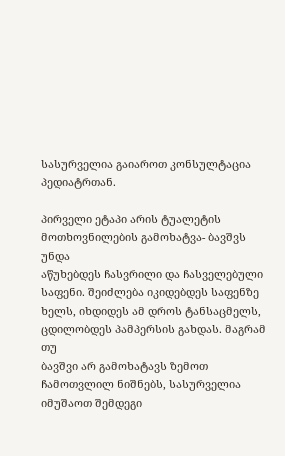სასურველია გაიაროთ კონსულტაცია
პედიატრთან.

პირველი ეტაპი არის ტუალეტის მოთხოვნილების გამოხატვა- ბავშვს უნდა
აწუხებდეს ჩასვრილი და ჩასველებული საფენი. შეიძლება იკიდებდეს საფენზე
ხელს, იხდიდეს ამ დროს ტანსაცმელს, ცდილობდეს პამპერსის გახდას. მაგრამ თუ
ბავშვი არ გამოხატავს ზემოთ ჩამოთვლილ ნიშნებს, სასურველია იმუშაოთ შემდეგი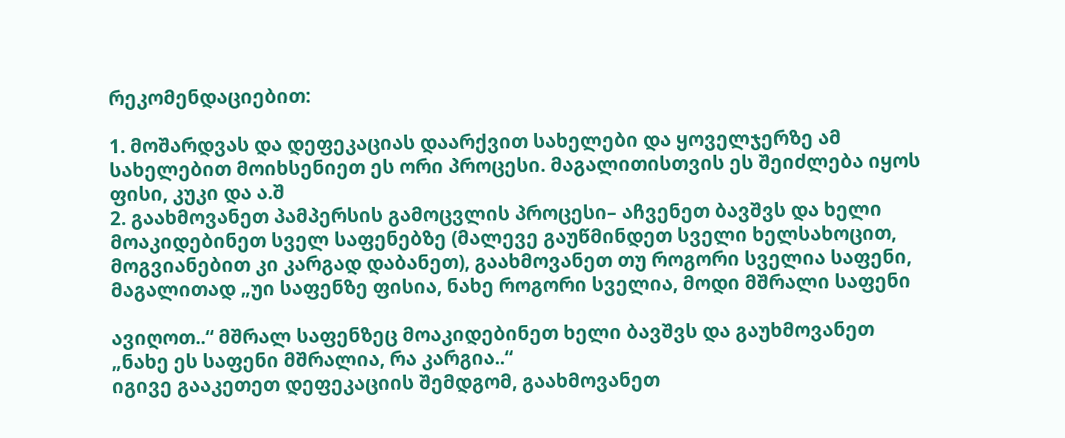რეკომენდაციებით:

1. მოშარდვას და დეფეკაციას დაარქვით სახელები და ყოველჯერზე ამ
სახელებით მოიხსენიეთ ეს ორი პროცესი. მაგალითისთვის ეს შეიძლება იყოს
ფისი, კუკი და ა.შ
2. გაახმოვანეთ პამპერსის გამოცვლის პროცესი– აჩვენეთ ბავშვს და ხელი
მოაკიდებინეთ სველ საფენებზე (მალევე გაუწმინდეთ სველი ხელსახოცით,
მოგვიანებით კი კარგად დაბანეთ), გაახმოვანეთ თუ როგორი სველია საფენი,
მაგალითად „უი საფენზე ფისია, ნახე როგორი სველია, მოდი მშრალი საფენი

ავიღოთ..“ მშრალ საფენზეც მოაკიდებინეთ ხელი ბავშვს და გაუხმოვანეთ
„ნახე ეს საფენი მშრალია, რა კარგია..“
იგივე გააკეთეთ დეფეკაციის შემდგომ, გაახმოვანეთ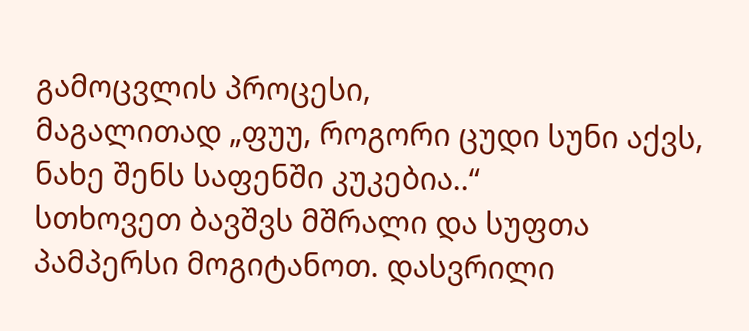გამოცვლის პროცესი,
მაგალითად „ფუუ, როგორი ცუდი სუნი აქვს, ნახე შენს საფენში კუკებია..“
სთხოვეთ ბავშვს მშრალი და სუფთა პამპერსი მოგიტანოთ. დასვრილი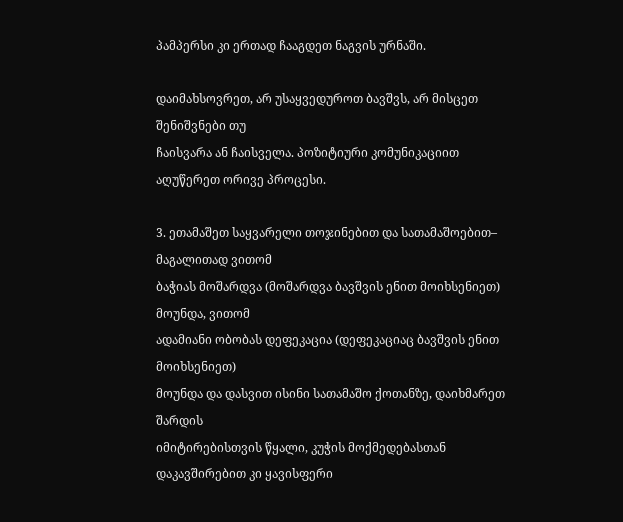პამპერსი კი ერთად ჩააგდეთ ნაგვის ურნაში.

დაიმახსოვრეთ, არ უსაყვედუროთ ბავშვს, არ მისცეთ შენიშვნები თუ
ჩაისვარა ან ჩაისველა. პოზიტიური კომუნიკაციით აღუწერეთ ორივე პროცესი.

3. ეთამაშეთ საყვარელი თოჯინებით და სათამაშოებით– მაგალითად ვითომ
ბაჭიას მოშარდვა (მოშარდვა ბავშვის ენით მოიხსენიეთ) მოუნდა, ვითომ
ადამიანი ობობას დეფეკაცია (დეფეკაციაც ბავშვის ენით მოიხსენიეთ)
მოუნდა და დასვით ისინი სათამაშო ქოთანზე, დაიხმარეთ შარდის
იმიტირებისთვის წყალი, კუჭის მოქმედებასთან დაკავშირებით კი ყავისფერი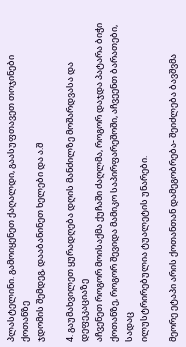პლასტელინი. გამოიყენეთ ქაღალდი, გაასუფთავეთ თოჯინები ქოთანზე
ჯდომის შემდეგ, დააბანინეთ ხელები და ა.შ

4. გაუმახვილეთ ყურადღება დღის მანძილზე მოშარდვასა და დეფეკაციაზე
აჩვენეთ როგორ მოისაქმა ქუჩაში ძაღლმა, როგორ დაჯდა პატარა ბიჭი
ქოთანზე, როგორ შევიდა მამიკო საპირფარეშოში, აჩვეენთ ბარათები, სადაც
ილუსტრირებულია ტუალეტის უნარები.

მეორე ეტაპი არის ქოთანთან დამეგობრება- შეიძლება ბავშვმა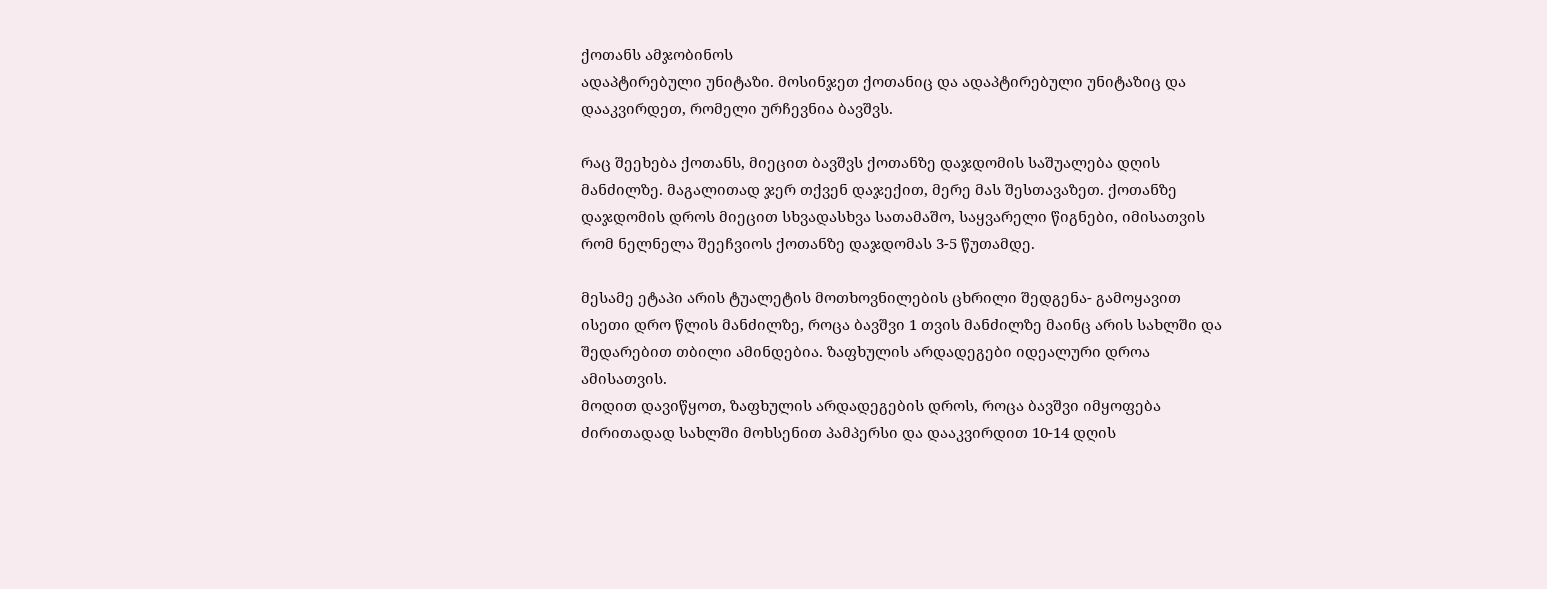ქოთანს ამჯობინოს
ადაპტირებული უნიტაზი. მოსინჯეთ ქოთანიც და ადაპტირებული უნიტაზიც და
დააკვირდეთ, რომელი ურჩევნია ბავშვს.

რაც შეეხება ქოთანს, მიეცით ბავშვს ქოთანზე დაჯდომის საშუალება დღის
მანძილზე. მაგალითად ჯერ თქვენ დაჯექით, მერე მას შესთავაზეთ. ქოთანზე
დაჯდომის დროს მიეცით სხვადასხვა სათამაშო, საყვარელი წიგნები, იმისათვის
რომ ნელნელა შეეჩვიოს ქოთანზე დაჯდომას 3-5 წუთამდე.

მესამე ეტაპი არის ტუალეტის მოთხოვნილების ცხრილი შედგენა- გამოყავით
ისეთი დრო წლის მანძილზე, როცა ბავშვი 1 თვის მანძილზე მაინც არის სახლში და
შედარებით თბილი ამინდებია. ზაფხულის არდადეგები იდეალური დროა
ამისათვის.
მოდით დავიწყოთ, ზაფხულის არდადეგების დროს, როცა ბავშვი იმყოფება
ძირითადად სახლში მოხსენით პამპერსი და დააკვირდით 10-14 დღის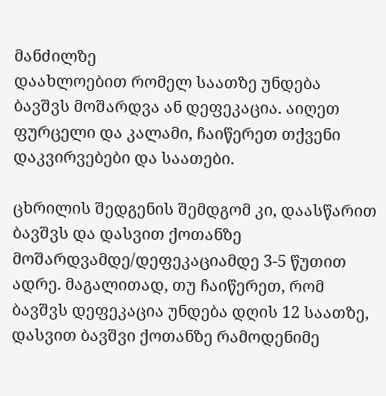მანძილზე
დაახლოებით რომელ საათზე უნდება ბავშვს მოშარდვა ან დეფეკაცია. აიღეთ
ფურცელი და კალამი, ჩაიწერეთ თქვენი დაკვირვებები და საათები.

ცხრილის შედგენის შემდგომ კი, დაასწარით ბავშვს და დასვით ქოთანზე
მოშარდვამდე/დეფეკაციამდე 3-5 წუთით ადრე. მაგალითად, თუ ჩაიწერეთ, რომ
ბავშვს დეფეკაცია უნდება დღის 12 საათზე, დასვით ბავშვი ქოთანზე რამოდენიმე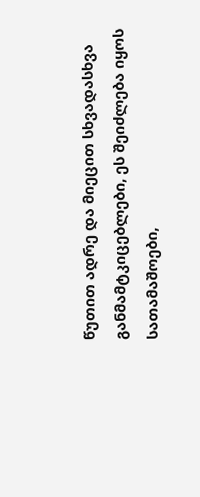წუთით ადრე და მიეცით სხვადასხვა განმამტკიცებლები, ეს შეიძლება იყოს
სათამაშოები,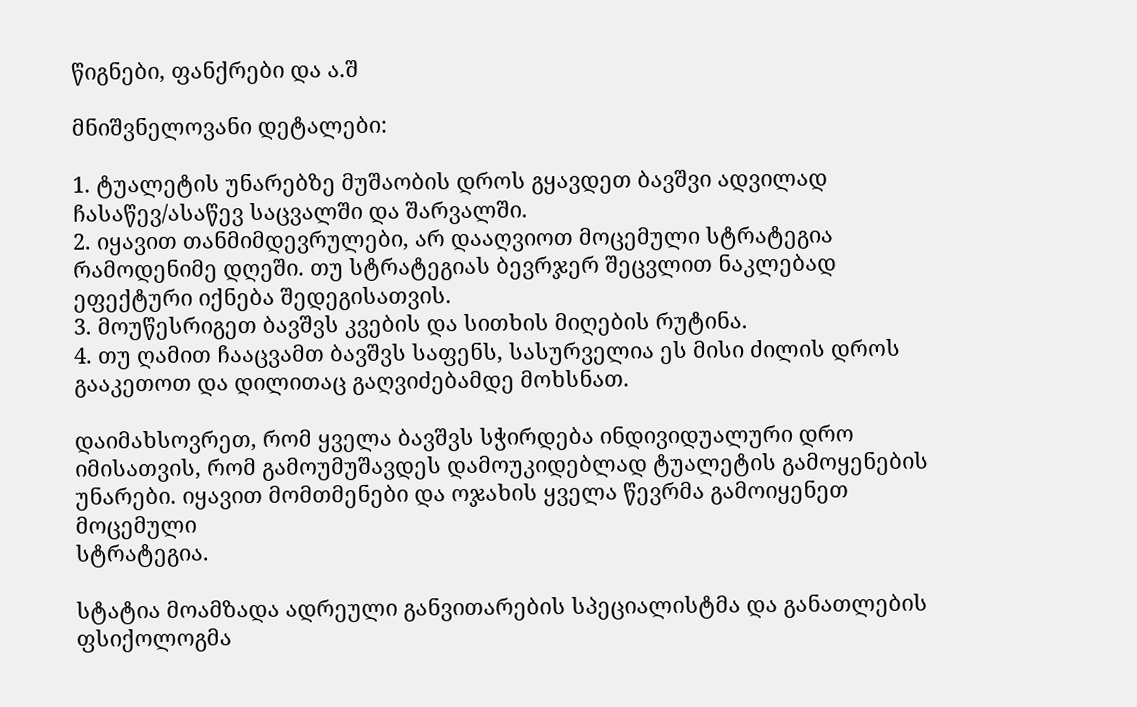წიგნები, ფანქრები და ა.შ

მნიშვნელოვანი დეტალები:

1. ტუალეტის უნარებზე მუშაობის დროს გყავდეთ ბავშვი ადვილად
ჩასაწევ/ასაწევ საცვალში და შარვალში.
2. იყავით თანმიმდევრულები, არ დააღვიოთ მოცემული სტრატეგია
რამოდენიმე დღეში. თუ სტრატეგიას ბევრჯერ შეცვლით ნაკლებად
ეფექტური იქნება შედეგისათვის.
3. მოუწესრიგეთ ბავშვს კვების და სითხის მიღების რუტინა.
4. თუ ღამით ჩააცვამთ ბავშვს საფენს, სასურველია ეს მისი ძილის დროს
გააკეთოთ და დილითაც გაღვიძებამდე მოხსნათ.

დაიმახსოვრეთ, რომ ყველა ბავშვს სჭირდება ინდივიდუალური დრო
იმისათვის, რომ გამოუმუშავდეს დამოუკიდებლად ტუალეტის გამოყენების უნარები. იყავით მომთმენები და ოჯახის ყველა წევრმა გამოიყენეთ მოცემული
სტრატეგია.

სტატია მოამზადა ადრეული განვითარების სპეციალისტმა და განათლების
ფსიქოლოგმა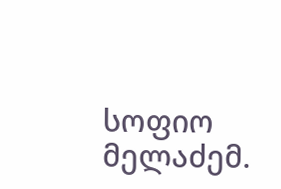სოფიო მელაძემ.